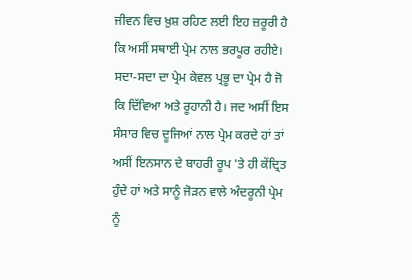ਜੀਵਨ ਵਿਚ ਖ਼ੁਸ਼ ਰਹਿਣ ਲਈ ਇਹ ਜ਼ਰੂਰੀ ਹੈ ਕਿ ਅਸੀਂ ਸਥਾਈ ਪ੍ਰੇਮ ਨਾਲ ਭਰਪੂਰ ਰਹੀਏ। ਸਦਾ-ਸਦਾ ਦਾ ਪ੍ਰੇਮ ਕੇਵਲ ਪ੍ਰਭੂ ਦਾ ਪ੍ਰੇਮ ਹੈ ਜੋ ਕਿ ਦਿੱਵਿਆ ਅਤੇ ਰੂਹਾਨੀ ਹੈ। ਜਦ ਅਸੀਂ ਇਸ ਸੰਸਾਰ ਵਿਚ ਦੂਜਿਆਂ ਨਾਲ ਪ੍ਰੇਮ ਕਰਦੇ ਹਾਂ ਤਾਂ ਅਸੀਂ ਇਨਸਾਨ ਦੇ ਬਾਹਰੀ ਰੂਪ 'ਤੇ ਹੀ ਕੇਂਦ੍ਰਿਤ ਹੁੰਦੇ ਹਾਂ ਅਤੇ ਸਾਨੂੰ ਜੋੜਨ ਵਾਲੇ ਅੰਦਰੂਨੀ ਪ੍ਰੇਮ ਨੂੰ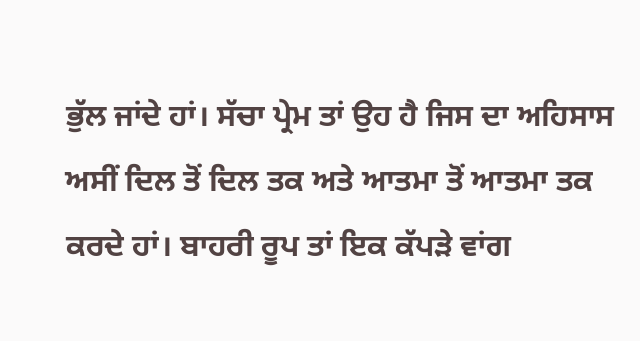ਭੁੱਲ ਜਾਂਦੇ ਹਾਂ। ਸੱਚਾ ਪ੍ਰੇਮ ਤਾਂ ਉਹ ਹੈ ਜਿਸ ਦਾ ਅਹਿਸਾਸ ਅਸੀਂ ਦਿਲ ਤੋਂ ਦਿਲ ਤਕ ਅਤੇ ਆਤਮਾ ਤੋਂ ਆਤਮਾ ਤਕ ਕਰਦੇ ਹਾਂ। ਬਾਹਰੀ ਰੂਪ ਤਾਂ ਇਕ ਕੱਪੜੇ ਵਾਂਗ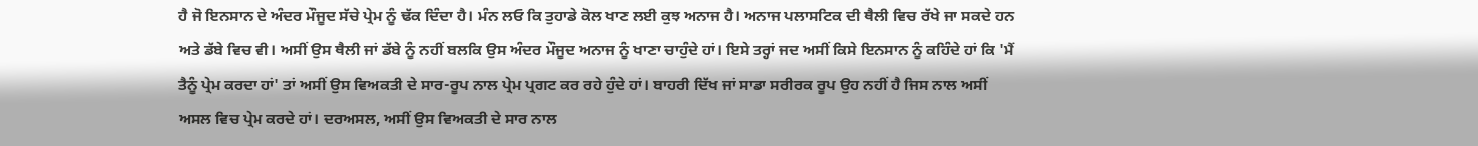ਹੈ ਜੋ ਇਨਸਾਨ ਦੇ ਅੰਦਰ ਮੌਜੂਦ ਸੱਚੇ ਪ੍ਰੇਮ ਨੂੰ ਢੱਕ ਦਿੰਦਾ ਹੈ। ਮੰਨ ਲਓ ਕਿ ਤੁਹਾਡੇ ਕੋਲ ਖਾਣ ਲਈ ਕੁਝ ਅਨਾਜ ਹੈ। ਅਨਾਜ ਪਲਾਸਟਿਕ ਦੀ ਥੈਲੀ ਵਿਚ ਰੱਖੇ ਜਾ ਸਕਦੇ ਹਨ ਅਤੇ ਡੱਬੇ ਵਿਚ ਵੀ। ਅਸੀਂ ਉਸ ਥੈਲੀ ਜਾਂ ਡੱਬੇ ਨੂੰ ਨਹੀਂ ਬਲਕਿ ਉਸ ਅੰਦਰ ਮੌਜੂਦ ਅਨਾਜ ਨੂੰ ਖਾਣਾ ਚਾਹੁੰਦੇ ਹਾਂ। ਇਸੇ ਤਰ੍ਹਾਂ ਜਦ ਅਸੀਂ ਕਿਸੇ ਇਨਸਾਨ ਨੂੰ ਕਹਿੰਦੇ ਹਾਂ ਕਿ 'ਮੈਂ ਤੈਨੂੰ ਪ੍ਰੇਮ ਕਰਦਾ ਹਾਂ' ਤਾਂ ਅਸੀਂ ਉਸ ਵਿਅਕਤੀ ਦੇ ਸਾਰ-ਰੂਪ ਨਾਲ ਪ੍ਰੇਮ ਪ੍ਰਗਟ ਕਰ ਰਹੇ ਹੁੰਦੇ ਹਾਂ। ਬਾਹਰੀ ਦਿੱਖ ਜਾਂ ਸਾਡਾ ਸਰੀਰਕ ਰੂਪ ਉਹ ਨਹੀਂ ਹੈ ਜਿਸ ਨਾਲ ਅਸੀਂ ਅਸਲ ਵਿਚ ਪ੍ਰੇਮ ਕਰਦੇ ਹਾਂ। ਦਰਅਸਲ, ਅਸੀਂ ਉਸ ਵਿਅਕਤੀ ਦੇ ਸਾਰ ਨਾਲ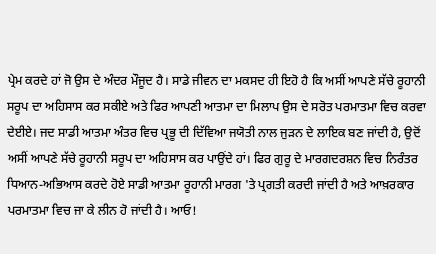ਪ੍ਰੇਮ ਕਰਦੇ ਹਾਂ ਜੋ ਉਸ ਦੇ ਅੰਦਰ ਮੌਜੂਦ ਹੈ। ਸਾਡੇ ਜੀਵਨ ਦਾ ਮਕਸਦ ਹੀ ਇਹੋ ਹੈ ਕਿ ਅਸੀਂ ਆਪਣੇ ਸੱਚੇ ਰੂਹਾਨੀ ਸਰੂਪ ਦਾ ਅਹਿਸਾਸ ਕਰ ਸਕੀਏ ਅਤੇ ਫਿਰ ਆਪਣੀ ਆਤਮਾ ਦਾ ਮਿਲਾਪ ਉਸ ਦੇ ਸਰੋਤ ਪਰਮਾਤਮਾ ਵਿਚ ਕਰਵਾ ਦੇਈਏ। ਜਦ ਸਾਡੀ ਆਤਮਾ ਅੰਤਰ ਵਿਚ ਪ੍ਰਭੂ ਦੀ ਦਿੱਵਿਆ ਜਯੋਤੀ ਨਾਲ ਜੁੜਨ ਦੇ ਲਾਇਕ ਬਣ ਜਾਂਦੀ ਹੈ, ਉਦੋਂ ਅਸੀਂ ਆਪਣੇ ਸੱਚੇ ਰੂਹਾਨੀ ਸਰੂਪ ਦਾ ਅਹਿਸਾਸ ਕਰ ਪਾਉਂਦੇ ਹਾਂ। ਫਿਰ ਗੁਰੂ ਦੇ ਮਾਰਗਦਰਸ਼ਨ ਵਿਚ ਨਿਰੰਤਰ ਧਿਆਨ-ਅਭਿਆਸ ਕਰਦੇ ਹੋਏ ਸਾਡੀ ਆਤਮਾ ਰੂਹਾਨੀ ਮਾਰਗ 'ਤੇ ਪ੍ਰਗਤੀ ਕਰਦੀ ਜਾਂਦੀ ਹੈ ਅਤੇ ਆਖ਼ਰਕਾਰ ਪਰਮਾਤਮਾ ਵਿਚ ਜਾ ਕੇ ਲੀਨ ਹੋ ਜਾਂਦੀ ਹੈ। ਆਓ!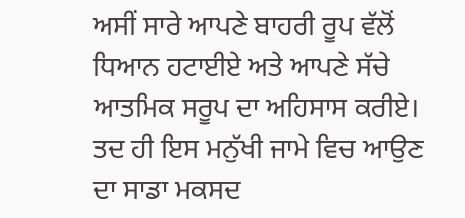ਅਸੀਂ ਸਾਰੇ ਆਪਣੇ ਬਾਹਰੀ ਰੂਪ ਵੱਲੋਂ ਧਿਆਨ ਹਟਾਈਏ ਅਤੇ ਆਪਣੇ ਸੱਚੇ ਆਤਮਿਕ ਸਰੂਪ ਦਾ ਅਹਿਸਾਸ ਕਰੀਏ। ਤਦ ਹੀ ਇਸ ਮਨੁੱਖੀ ਜਾਮੇ ਵਿਚ ਆਉਣ ਦਾ ਸਾਡਾ ਮਕਸਦ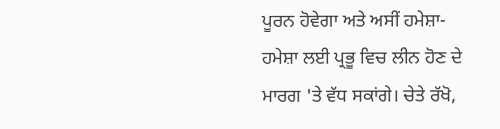ਪੂਰਨ ਹੋਵੇਗਾ ਅਤੇ ਅਸੀਂ ਹਮੇਸ਼ਾ-ਹਮੇਸ਼ਾ ਲਈ ਪ੍ਰਭੂ ਵਿਚ ਲੀਨ ਹੋਣ ਦੇ ਮਾਰਗ 'ਤੇ ਵੱਧ ਸਕਾਂਗੇ। ਚੇਤੇ ਰੱਖੋ,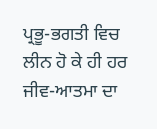ਪ੍ਰਭੂ-ਭਗਤੀ ਵਿਚ ਲੀਨ ਹੋ ਕੇ ਹੀ ਹਰ ਜੀਵ-ਆਤਮਾ ਦਾ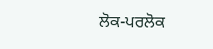ਲੋਕ-ਪਰਲੋਕ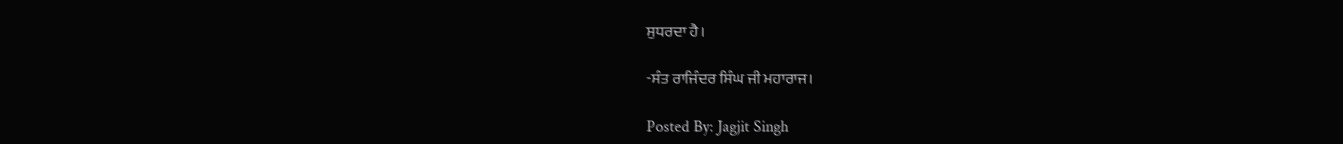ਸੁਧਰਦਾ ਹੈ।

-ਸੰਤ ਰਾਜਿੰਦਰ ਸਿੰਘ ਜੀ ਮਹਾਰਾਜ।

Posted By: Jagjit Singh